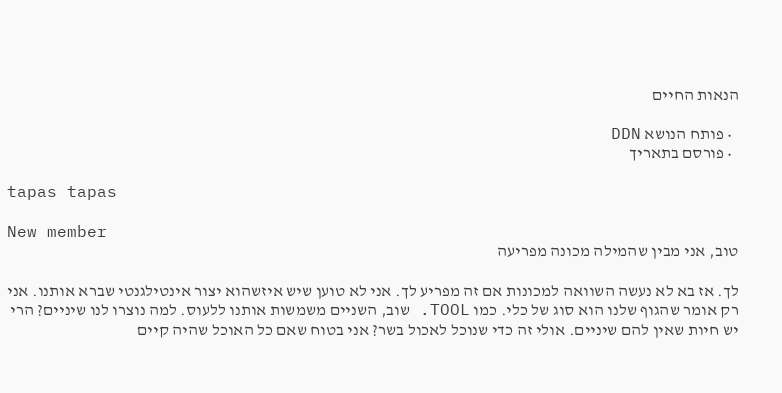הנאות החיים

  • פותח הנושא DDN
  • פורסם בתאריך

tapas tapas

New member
טוב, אני מבין שהמילה מכונה מפריעה

לך. אז בא לא נעשה השוואה למכונות אם זה מפריע לך. אני לא טוען שיש איזשהוא יצור אינטילגנטי שברא אותנו. אני רק אומר שהגוף שלנו הוא סוג של כלי. כמו TOOL. שוב, השניים משמשות אותנו ללעוס. למה נוצרו לנו שיניים? הרי יש חיות שאין להם שיניים. אולי זה כדי שנוכל לאכול בשר? אני בטוח שאם כל האוכל שהיה קיים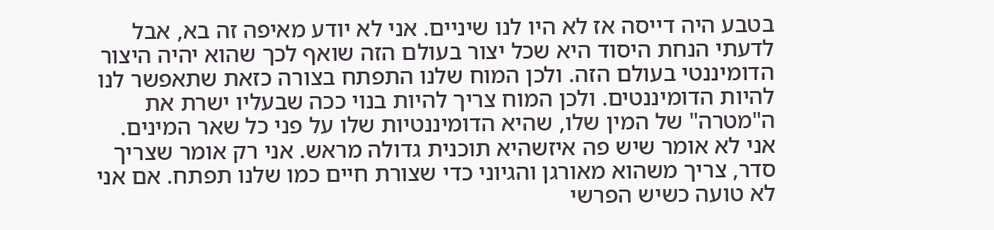בטבע היה דייסה אז לא היו לנו שיניים. אני לא יודע מאיפה זה בא, אבל לדעתי הנחת היסוד היא שכל יצור בעולם הזה שואף לכך שהוא יהיה היצור הדומיננטי בעולם הזה. ולכן המוח שלנו התפתח בצורה כזאת שתאפשר לנו להיות הדומיננטים. ולכן המוח צריך להיות בנוי ככה שבעליו ישרת את ה"מטרה" של המין שלו, שהיא הדומיננטיות שלו על פני כל שאר המינים. אני לא אומר שיש פה איזשהיא תוכנית גדולה מראש. אני רק אומר שצריך סדר, צריך משהוא מאורגן והגיוני כדי שצורת חיים כמו שלנו תפתח. אם אני לא טועה כשיש הפרשי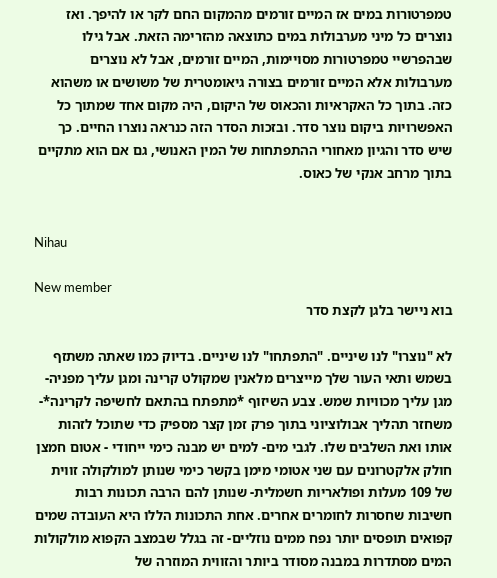טמפרטורות במים אז המיים זורמים מהמקום החם לקר או להיפך. ואז נוצרים כל מיני מערבולות במים כתוצאה מהזרימה הזאת. אבל גילו שבהפרשיי טמפרטורות מסויימות, המיים זורמים, אבל לא נוצרים מערבולות אלא המיים זורמים בצורה גיאומטרית של משושים או משהוא כזה. בתוך כל האקראיות והכאוס של היקום, היה מקום אחד שמתוך כל האפשרויות ביקום נוצר סדר. ובזכות הסדר הזה כנראה נוצרו החיים. כך שיש סדר והגיון מאחורי ההתפתחות של המין האנושי, גם אם הוא מתקיים בתוך מרחב אנקי של כאוס.


Nihau

New member
בוא ניישר בלגן לקצת סדר

לא "נוצרו" לנו שיניים. "התפתחו" לנו שיניים. בדיוק כמו שאתה משתזף בשמש ותאי העור שלך מייצרים מלאנין שמקולט קרינה ומגן עליך מפניה- מגן עליך מכוויות שמש. צבע השיזוף *מתפתח בהתאם לחשיפה לקרינה*- משחזר תהליך אבולוציוני בתוך פרק זמן קצר מספיק כדי שתוכל לזהות אותו ואת השלבים שלו. לגבי מים- למים יש מבנה כימי ייחודי - אטום חמצן חולק אלקטרונים עם שני אטומי מימן בקשר כימי שנותן למולקולה זווית של 109 מעלות ופולאריות חשמלית- שנותן להם הרבה תכונות רבות חשיבות שחסרות לחומרים אחרים. אחת התכונות הללו היא העובדה שמים קפואים תופסים יותר נפח ממים נוזליים- זה בגלל שבמצב הקפוא מולקולות המים מסתדרות במבנה מסודר ביותר והזווית המוזרה של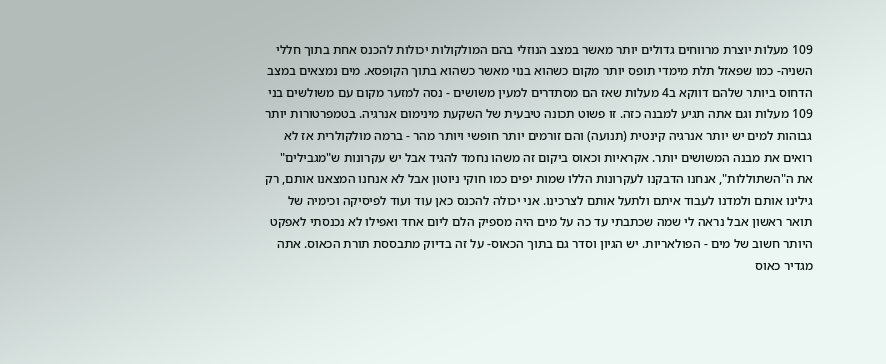109 מעלות יוצרת מרווחים גדולים יותר מאשר במצב הנוזלי בהם המולקולות יכולות להכנס אחת בתוך חללי השניה- כמו שפאזל תלת מימדי תופס יותר מקום כשהוא בנוי מאשר כשהוא בתוך הקופסא. מים נמצאים במצב הדחוס ביותר שלהם דווקא ב4 מעלות שאז הם מסתדרים למעין משושים - נסה למזער מקום עם משולשים בני 109 מעלות וגם אתה תגיע למבנה כזה. זו פשוט תכונה טיבעית של השקעת מינימום אנרגיה. בטמפרטורות יותר גבוהות למים יש יותר אנרגיה קינטית (תנועה) והם זורמים יותר חופשי ויותר מהר - ברמה מולקולרית אז לא רואים את מבנה המשושים יותר. אקראיות וכאוס ביקום זה משהו נחמד להגיד אבל יש עקרונות ש"מגבילים" את ה"השתוללות", אנחנו הדבקנו לעקרונות הללו שמות יפים כמו חוקי ניוטון אבל לא אנחנו המצאנו אותם, רק גילינו אותם ולמדנו לעבוד איתם ולתעל אותם לצרכינו. אני יכולה להכנס כאן עוד ועוד לפיסיקה וכימיה של תואר ראשון אבל נראה לי שמה שכתבתי עד כה על מים היה מספיק הלם ליום אחד ואפילו לא נכנסתי לאפקט היותר חשוב של מים - הפולאריות. יש הגיון וסדר גם בתוך הכאוס- על זה בדיוק מתבססת תורת הכאוס. אתה מגדיר כאוס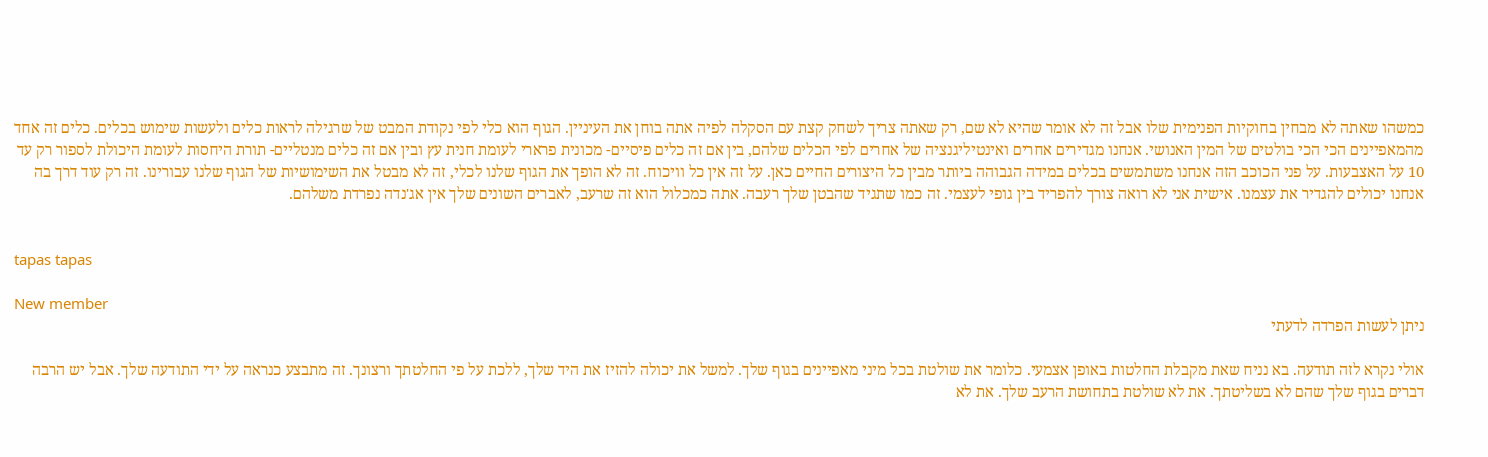כמשהו שאתה לא מבחין בחוקיות הפנימית שלו אבל זה לא אומר שהיא לא שם, רק שאתה צריך לשחק קצת עם הסקלה לפיה אתה בוחן את העיניין. הגוף הוא כלי לפי נקודת המבט של שרגילה לראות כלים ולעשות שימוש בכלים. כלים זה אחד מהמאפיינים הכי הכי בולטים של המין האנושי. אנחנו מגדירים אחרים ואינטיליגנציה של אחרים לפי הכלים שלהם, בין אם זה כלים פיסיים- מכונית פרארי לעומת חנית עץ ובין אם זה כלים מנטליים- תורת היחסות לעומת היכולת לספור רק עד 10 על האצבעות. על פני הכוכב הזה אנחנו משתמשים בכלים במידה הגבוהה ביותר מבין כל היצורים החיים כאן. על זה אין כל וויכוח. זה לא הופך את הגוף שלנו לכלי, זה לא מבטל את השימושיות של הגוף שלנו עבורינו. זה רק עוד דרך בה אנחנו יכולים להגדיר את עצמנו. אישית אני לא רואה צורך להפריד בין גופי לעצמי. זה כמו שתגיד שהבטן שלך רעבה. אתה כמכלול הוא זה שרעב, לאברים השונים שלך אין אג'נדה נפרדת משלהם.


tapas tapas

New member
ניתן לעשות הפרדה לדעתי

אולי נקרא לזה תודעה. בא נניח שאת מקבלת החלטות באופן אצמעי. כלומר את שולטת בכל מיני מאפיינים בגוף שלך. למשל את יכולה להזיז את היד שלך, ללכת על פי החלטתך ורצונך. זה מתבצע כנראה על ידי התודעה שלך. אבל יש הרבה דברים בגוף שלך שהם לא בשליטתך. את לא שולטת בתחושת הרעב שלך. את לא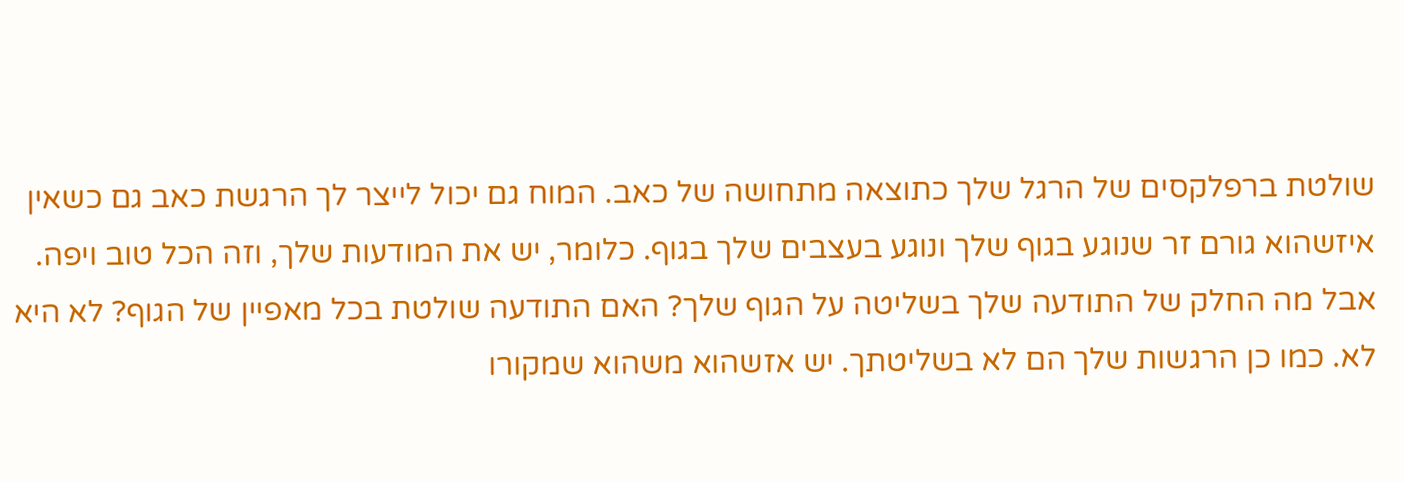שולטת ברפלקסים של הרגל שלך כתוצאה מתחושה של כאב. המוח גם יכול לייצר לך הרגשת כאב גם כשאין איזשהוא גורם זר שנוגע בגוף שלך ונוגע בעצבים שלך בגוף. כלומר, יש את המודעות שלך, וזה הכל טוב ויפה. אבל מה החלק של התודעה שלך בשליטה על הגוף שלך? האם התודעה שולטת בכל מאפיין של הגוף? לא היא לא. כמו כן הרגשות שלך הם לא בשליטתך. יש אזשהוא משהוא שמקורו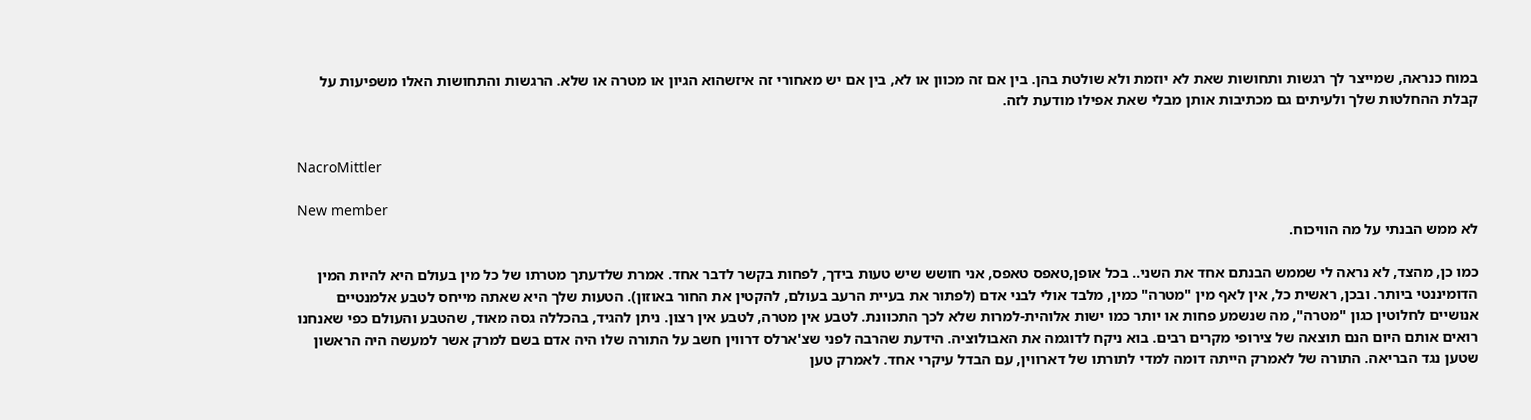במוח כנראה, שמייצר לך רגשות ותחושות שאת לא יוזמת ולא שולטת בהן. בין אם זה מכוון או לא, בין אם יש מאחורי זה איזשהוא הגיון או מטרה או שלא. הרגשות והתחושות האלו משפיעות על קבלת ההחלטות שלך ולעיתים גם מכתיבות אותן מבלי שאת אפילו מודעת לזה.


NacroMittler

New member
לא ממש הבנתי על מה הוויכוח.

כמו כן, מהצד, לא נראה לי שממש הבנתם אחד את השני.. בכל אופן,טאפס טאפס, אני חושש שיש טעות בידך, לפחות בקשר לדבר אחד. אמרת שלדעתך מטרתו של כל מין בעולם היא להיות המין הדומיננטי ביותר. ובכן, ראשית כל, אין לאף מין "מטרה" כמין, מלבד אולי לבני אדם (לפתור את בעיית הרעב בעולם, להקטין את החור באוזון). הטעות שלך היא שאתה מייחס לטבע אלמנטיים אנושיים לחלוטין כגון "מטרה", מה שנשמע פחות או יותר כמו ישות אלוהית-למרות שלא לכך התכוונת. לטבע אין מטרה, לטבע אין רצון. ניתן להגיד, בהכללה גסה מאוד, שהטבע והעולם כפי שאנחנו רואים אותם היום הנם תוצאה של צירופי מקרים רבים. בוא ניקח לדוגמה את האבולוציה. הידעת שהרבה לפני שצ'ארלס דרווין חשב על התורה שלו היה אדם בשם למרק אשר למעשה היה הראשון שטען נגד הבריאה. התורה של לאמרק הייתה דומה למדי לתורתו של דארווין, עם הבדל עיקרי אחד. לאמרק טען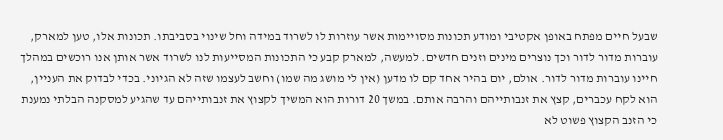שבעל חיים מפתח באופן אקטיבי ומודע תכונות מסויימות אשר עוזרות לו לשרוד במידה וחל שינוי בסביבתו. תכונות אלו, טען למארק, עוברות מדור לדור וכך נוצרים מינים וזנים חדשים. למעשה, למארק קבע כי התכונות המסייעות לנו לשרוד אשר אותן אנו רוכשים במהלך חיינו עוברות מדור לדור. אולם, יום בהיר אחד קם לו מדען (אין לי מושג מה שמו) וחשב לעצמו שזה לא הגיוני. בכדי לבדוק את העניין, הוא לקח עכברים, קצץ את זנבותייהם והרבה אותם. במשך 20 דורות הוא המשיך לקצוץ את זנבותייהם עד שהגיע למסקנה הבלתי נמענת כי הזנב הקצוץ פשוט לא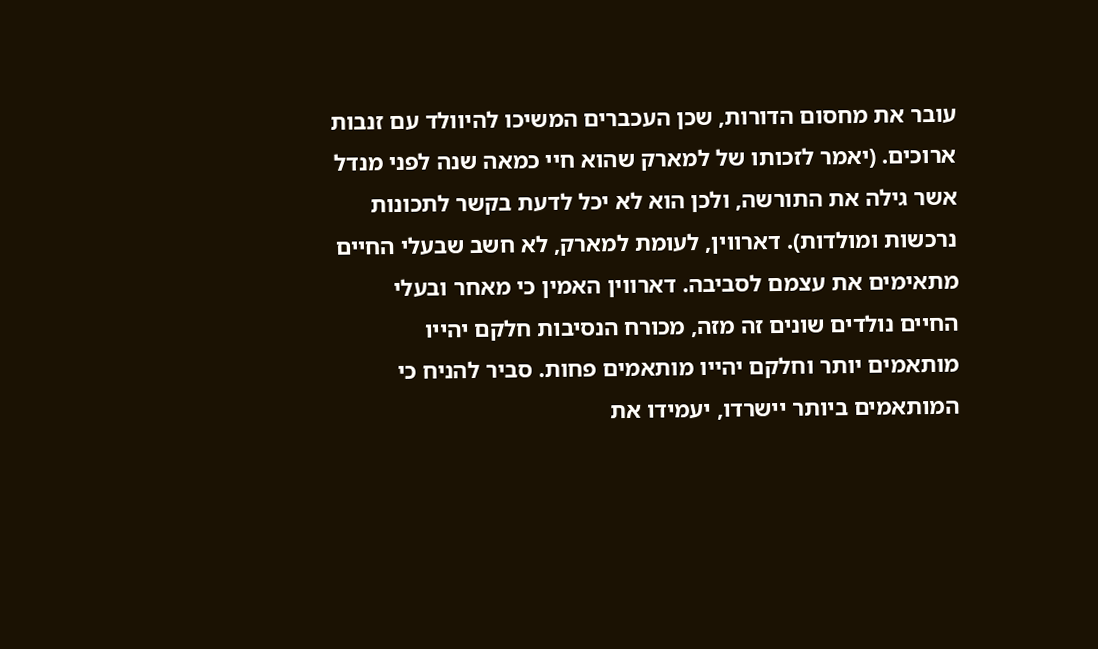עובר את מחסום הדורות, שכן העכברים המשיכו להיוולד עם זנבות ארוכים. (יאמר לזכותו של למארק שהוא חיי כמאה שנה לפני מנדל אשר גילה את התורשה, ולכן הוא לא יכל לדעת בקשר לתכונות נרכשות ומולדות). דארווין, לעומת למארק, לא חשב שבעלי החיים מתאימים את עצמם לסביבה. דארווין האמין כי מאחר ובעלי החיים נולדים שונים זה מזה, מכורח הנסיבות חלקם יהייו מותאמים יותר וחלקם יהייו מותאמים פחות. סביר להניח כי המותאמים ביותר יישרדו, יעמידו את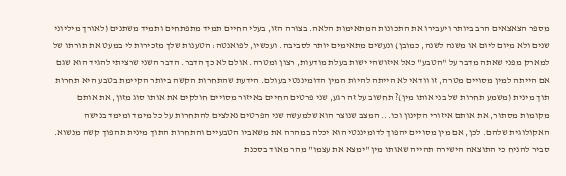מספר הצאצאים הרב ביותר ויעבירו את התכונות המתאימות הלאה. בצורה הזו, בעלי החיים תמיד מתפתחים ותמיד משתנים (לאורך מיליוני שנים ולא מיום ליום או משנה לשנה, כמובן) ונעשים מתאימים יותר לסביבה. ועכשיו, לפואנטה: הטענות שלך מזכירות לי במעט את תורתו של למארק מפני שאתה מדבר על "הטבע" כאל איזושהי ישות בעלת מודעות, רצון ומטרה. אולם לא כך הדבר. הדבר השני שרציתי להגיד הוא שגם אם הייתה למין מסויים מטרה, זו וודאי לא הייתה להיות המין הדומיננטי בעולם. הידעת שהתחרות הקשה ביותר הקיימת בטבע היא תחרות תוך מינית (משמע תחרות של בני אותו מין)? תחשוב על זה רגע, שני פרטים החיים באיזור מסויים חולקים את אותו סוג מזון, את אותם מקומות מסתור, את אותם איזורי הקינון וכו... המצב שנוצר הוא שלמעשה שני הפרטים נאלצים להתחרות על כל מימד ומימד בנישה האקולוגית שלהם. לכן, אם מין מסויים יהפוך לדומיננטי הוא יכלה במהרה את משאביו הטבעיים והתחרות התוך מינית תהפוך קשה מנשוא. סביר להניח כי התוצאה הישירה תהייה שאותו מין "ימצא את עצמו" מהר מאוד בסכנת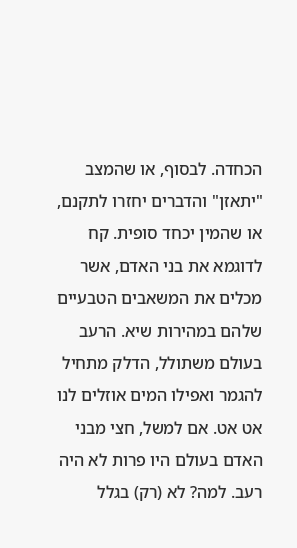הכחדה. לבסוף, או שהמצב "יתאזן" והדברים יחזרו לתקנם, או שהמין יכחד סופית. קח לדוגמא את בני האדם, אשר מכלים את המשאבים הטבעיים שלהם במהירות שיא. הרעב בעולם משתולל, הדלק מתחיל להגמר ואפילו המים אוזלים לנו אט אט. אם למשל, חצי מבני האדם בעולם היו פרות לא היה רעב. למה? לא (רק) בגלל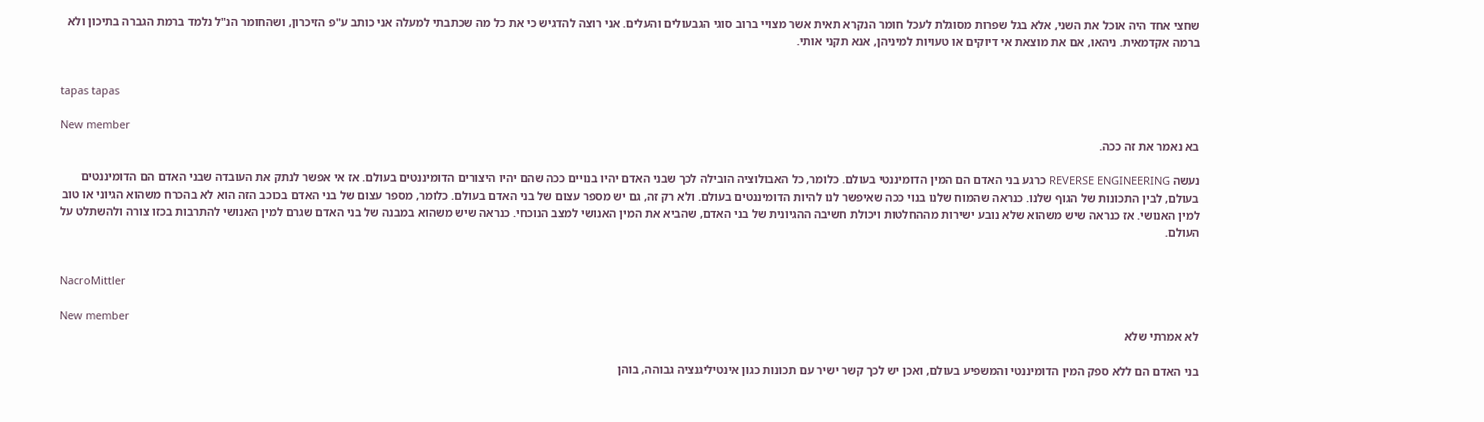שחצי אחד היה אוכל את השני, אלא בגל שפרות מסוגלת לעכל חומר הנקרא תאית אשר מצויי ברוב סוגי הגבעולים והעלים. אני רוצה להדגיש כי את כל מה שכתבתי למעלה אני כותב ע"פ הזיכרון, ושהחומר הנ"ל נלמד ברמת הגברה בתיכון ולא ברמה אקדמאית. ניהאו, אם את מוצאת אי דיוקים או טעויות למיניהן, אנא תקני אותי.


tapas tapas

New member
בא נאמר את זה ככה.

נעשה REVERSE ENGINEERING כרגע בני האדם הם המין הדומיננטי בעולם. כלומר, כל האבולוציה הובילה לכך שבני האדם יהיו בנויים ככה שהם יהיו היצורים הדומיננטים בעולם. אז אי אפשר לנתק את העובדה שבני האדם הם הדומיננטים בעולם, לבין התכונות של הגוף שלנו. כנראה שהמוח שלנו בנוי ככה שאיפשר לנו להיות הדומיננטים בעולם. ולא רק זה, גם יש מספר עצום של בני האדם בעולם. כלומר, מספר עצום של בני האדם בכוכב הזה הוא לא בהכרח משהוא הגיוני או טוב למין האנושי. אז כנראה שיש משהוא שלא נובע ישירות מההחלטות ויכולת חשיבה ההגיונית של בני האדם, שהביא את המין האנושי למצב הנוכחי. כנראה שיש משהוא במבנה של בני האדם שגרם למין האנושי להתרבות בכזו צורה ולהשתלט על העולם.


NacroMittler

New member
לא אמרתי שלא

בני האדם הם ללא ספק המין הדומיננטי והמשפיע בעולם, ואכן יש לכך קשר ישיר עם תכונות כגון אינטיליגנציה גבוהה, בוהן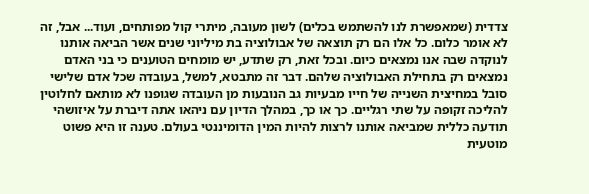צדדית (שמאפשרת לנו להשתמש בכלים) לשון מעובה, מיתרי קול מפותחים, ועוד... אבל, זה לא אומר כלום. כל אלו הם רק תוצאה של אבולוציה בת מיליוני שנים אשר הביאה אותנו לנוקדה שבה אנו נמצאים כיום. ובכל זאת, רק שתדע, יש מומחים הטוענים כי בני האדם נמצאים רק בתחילת האבולוציה שלהם. דבר זה מתבטא, למשל, בעובדה שכל אדם שלישי סובל במחיצית השנייה של חייו מבעיות גב הנובעות מן העובדה שגופנו לא מותאם לחלוטין להליכה זקופה על שתי רגליים. כך או כך, במהלך הדיון עם ניהאו אתה דיברת על איזושהי תודעה כללית שמביאה אותנו לרצות להיות המין הדומיננטי בעולם. טענה זו היא פשוט מוטעית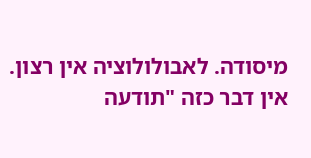מיסודה. לאבולולוציה אין רצון. אין דבר כזה "תודעה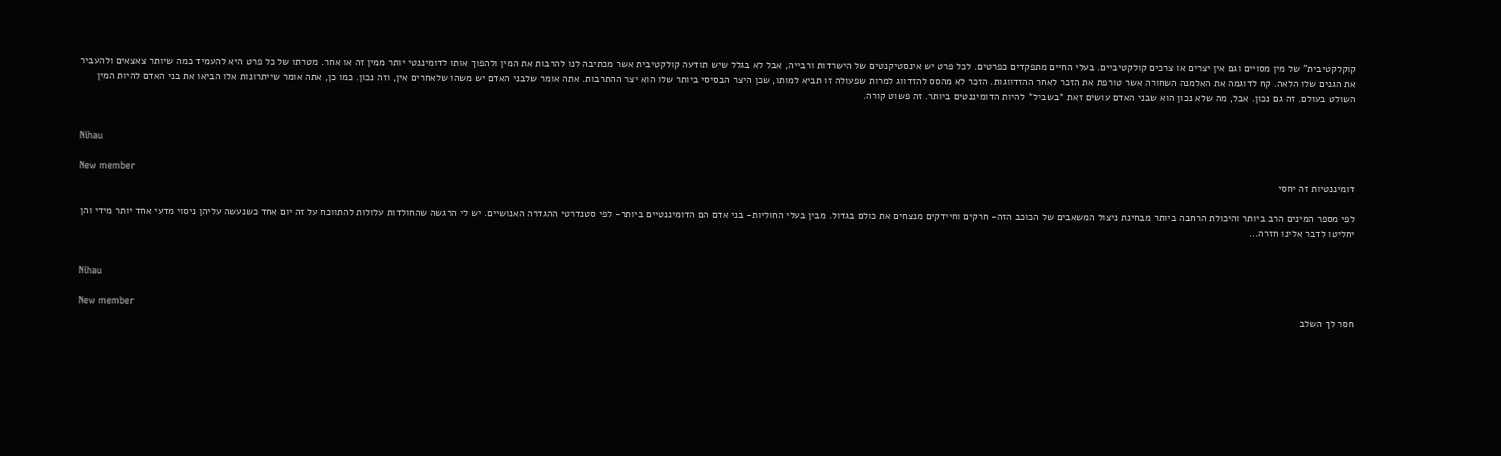קוקלקטיבית" של מין מסויים וגם אין יצרים או צרכים קולקטיביים. בעלי החיים מתפקדים כפרטים. לכל פרט יש אינסטיקנטים של הישרדות ורבייה, אבל לא בגלל שיש תודעה קולקטיבית אשר מכתיבה לנו להרבות את המין ולהפוך אותו לדומיננטי יותר ממין זה או אחר. מטרתו של כל פרט היא להעמיד כמה שיותר צאצאים ולהעביר את הגנים שלו הלאה. קח לדוגמה את האלמנה השחורה אשר טורפת את הזכר לאחר ההזדווגות. הזכר לא מהסס להזדווג למרות שפעולה זו תביא למותו, שכן היצר הבסיסי ביותר שלו הוא יצר ההתרבות. אתה אומר שלבני האדם יש משהו שלאחרים אין, וזה נכון. כמו כן, אתה אומר שייתרונות אלו הביאו את בני האדם להיות המין השולט בעולם. זה גם נכון. אבל, מה שלא נכון הוא שבני האדם עושים זאת *בשביל* להיות הדומיננטים ביותר. זה פשוט קורה.


Nihau

New member
דומיננטיות זה יחסי

לפי מספר המינים הרב ביותר והיכולת הרחבה ביותר מבחינת ניצול המשאבים של הכוכב הזה- חרקים וחיידקים מנצחים את כולם בגדול. מבין בעלי החוליות- בני אדם הם הדומיננטיים ביותר- לפי סטנדרטי ההגדרה האנושיים. יש לי הרגשה שהחולדות עלולות להתווכח על זה יום אחד כשנעשה עליהן ניסוי מדעי אחד יותר מידי והן יחליטו לדבר אלינו חזרה...


Nihau

New member
חסר לך השלב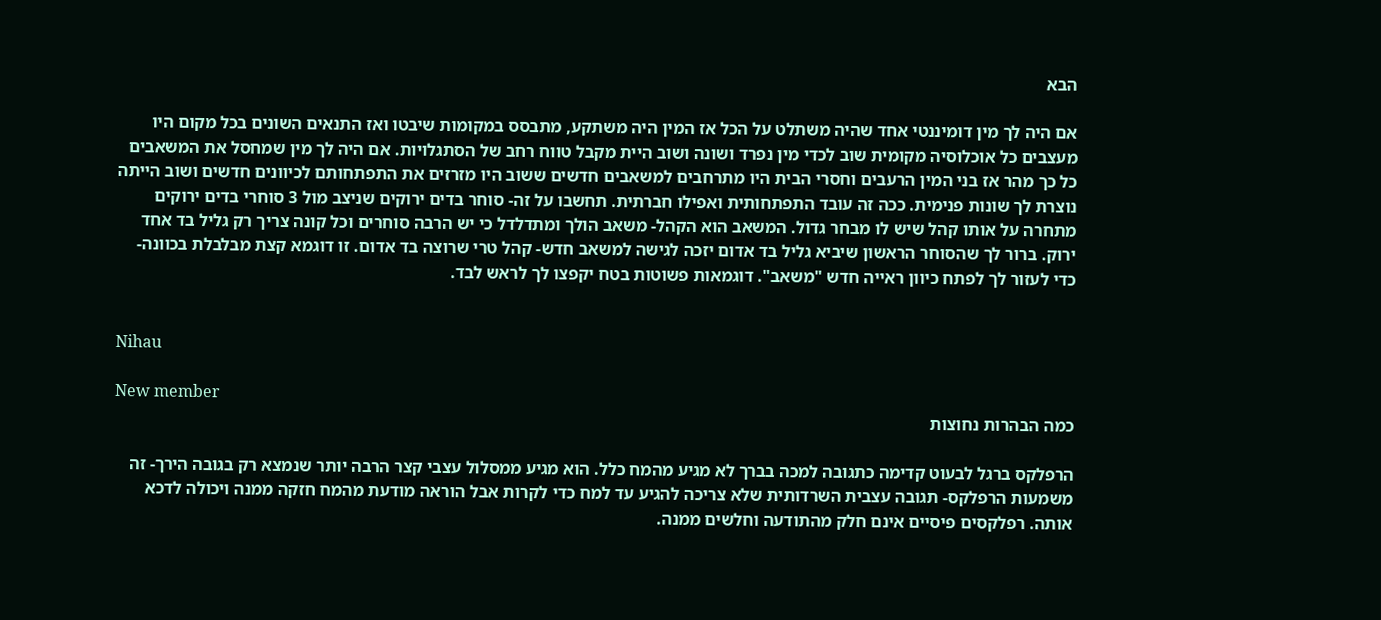הבא

אם היה לך מין דומיננטי אחד שהיה משתלט על הכל אז המין היה משתקע, מתבסס במקומות שיבטו ואז התנאים השונים בכל מקום היו מעצבים כל אוכלוסיה מקומית שוב לכדי מין נפרד ושונה ושוב היית מקבל טווח רחב של הסתגלויות. אם היה לך מין שמחסל את המשאבים כל כך מהר אז בני המין הרעבים וחסרי הבית היו מתרחבים למשאבים חדשים ששוב היו מזרזים את התפתחותם לכיוונים חדשים ושוב הייתה נוצרת לך שונות פנימית. ככה זה עובד התפתחותית ואפילו חברתית. תחשבו על זה- סוחר בדים ירוקים שניצב מול 3 סוחרי בדים ירוקים מתחרה על אותו קהל שיש לו מבחר גדול. המשאב הוא הקהל- משאב הולך ומתדלדל כי יש הרבה סוחרים וכל קונה צריך רק גליל בד אחד ירוק. ברור לך שהסוחר הראשון שיביא גליל בד אדום יזכה לגישה למשאב חדש- קהל טרי שרוצה בד אדום. זו דוגמא קצת מבלבלת בכוונה- כדי לעזור לך לפתח כיוון ראייה חדש "משאב". דוגמאות פשוטות בטח יקפצו לך לראש לבד.


Nihau

New member
כמה הבהרות נחוצות

הרפלקס ברגל לבעוט קדימה כתגובה למכה בברך לא מגיע מהמח כלל. הוא מגיע ממסלול עצבי קצר הרבה יותר שנמצא רק בגובה הירך- זה משמעות הרפלקס- תגובה עצבית השרדותית שלא צריכה להגיע עד למח כדי לקרות אבל הוראה מודעת מהמח חזקה ממנה ויכולה לדכא אותה. רפלקסים פיסיים אינם חלק מהתודעה וחלשים ממנה.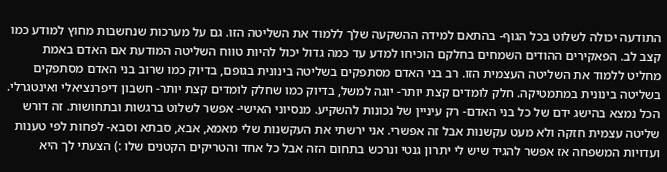התודעה יכולה לשלוט בכל הגוף- בהתאם למידה ההשקעה שלך ללמוד את השליטה הזו. גם על מערכות שנחשבות מחוץ למודע כמו קצב לב. הפאקירים ההודים השמחים בחלקם הוכיחו למדע עד כמה גדול יכול להיות טווח השליטה המודעת אם האדם באמת מחליט ללמוד את השליטה העצמית הזו. רב בני האדם מסתפקים בשליטה בינונית בגופם, בדיוק כמו שרוב בני האדם מסתפקים בשליטה בינונית במתמטיקה. חלק לומדים קצת יותר- יוגה למשל, בדיוק כמו שחלק לומדים קצת יותר- חשבון דיפרנציאלי ואינטגרלי. הכל נמצא בהישג ידם של כל בני האדם- רק עיניין של נכונות להשקיע. מנסיוני האישי- אפשר לשלוט ברגשות ובתחושות. זה דורש שליטה עצמית חזקה ולא מעט עקשנות אבל זה אפשרי. אני ירשתי את העקשנות שלי מאמא, אבא, סבתא וסבא- לפחות לפי טענות ועדויות המשפחה אז אפשר להגיד שיש לי יתרון גנטי ונרכש בתחום הזה אבל כל אחד והטריקים הקטנים שלו :) הצעתי לך היא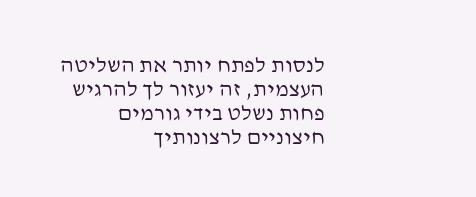לנסות לפתח יותר את השליטה העצמית, זה יעזור לך להרגיש פחות נשלט בידי גורמים חיצוניים לרצונותיך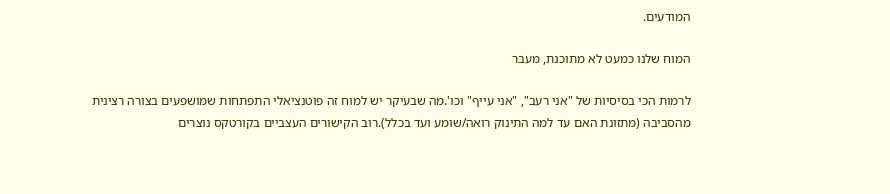המודעים.

המוח שלנו כמעט לא מתוכנת, מעבר

לרמות הכי בסיסיות של "אני רעב", "אני עייף" וכו'.מה שבעיקר יש למוח זה פוטנציאלי התפתחות שמושפעים בצורה רצינית מהסביבה (מתזונת האם עד למה התינוק רואה/שומע ועד בכלל).רוב הקישורים העצביים בקורטקס נוצרים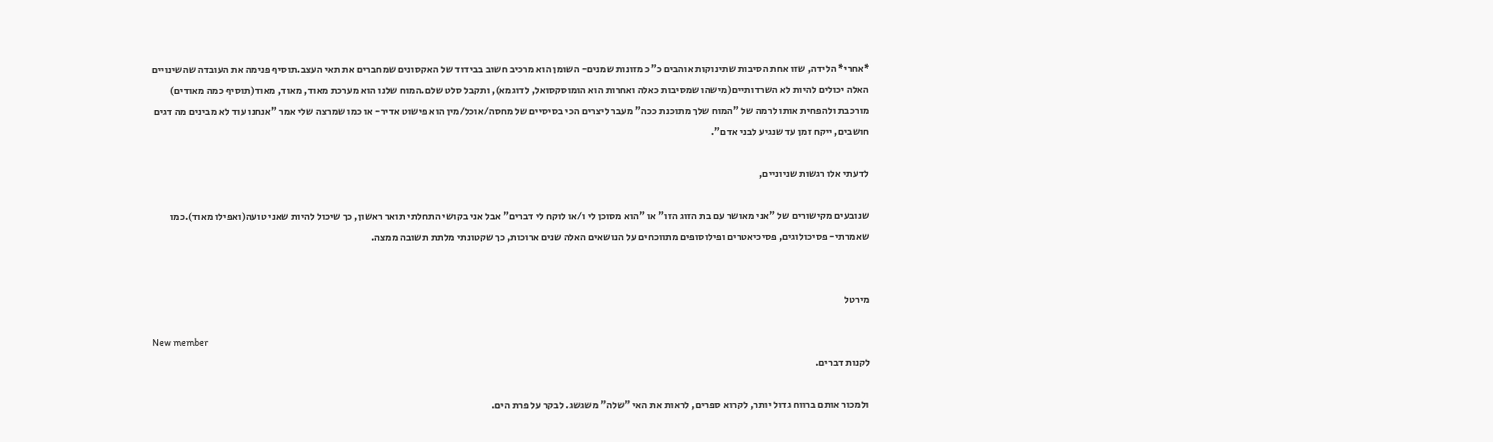*אחרי* הלידה, שזו אחת הסיבות שתינוקות אוהבים כ"כ מזונות שמנים- השומן הוא מרכיב חשוב בבידוד של האקסונים שמחברים את תאי העצב.תוסיף פנימה את העובדה שהשינויים האלה יכולים להיות לא השרדותיים(מישהו שמסיבות כאלה ואחרות הוא הומוסקסואל, לדוגמא), ותקבל סלט שלם.המוח שלנו הוא מערכת מאוד, מאוד, מאוד(תוסיף כמה מאודים) מורכבת ולהפחית אותו לרמה של "המוח שלך מתוכנת ככה" מעבר ליצרים הכי בסיסיים של מחסה/אוכל/מין הוא פישוט אדיר- או כמו שמרצה שלי אמר "אנחנו עוד לא מבינים מה דגים חושבים, ייקח זמן עד שנגיע לבני אדם".

לדעתי אלו רגשות שניוניים,

שנובעים מקישורים של "אני מאושר עם בת הזוג הזו" או "הוא מסוכן לי ו/או לוקח לי דברים" אבל אני בקושי התחלתי תואר ראשון, כך שיכול להיות שאני טועה(ואפילו מאוד).כמו שאמרתי- פסיכולוגים, פסיכיאטרים ופילוסופים מתווכחים על הנושאים האלה שנים ארוכות, כך שקטונתי מלתת תשובה ממצה.


מירטל

New member
לקנות דברים.

ולמכור אותם ברווח גדול יותר, לקרוא ספרים, לראות את האי "שלה" משגשג. לבקר על פרת הים.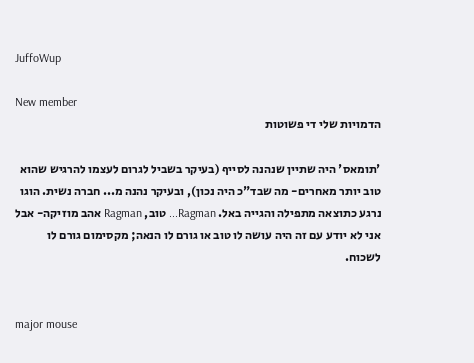JuffoWup

New member
הדמויות שלי די פשוטות

'תומאס' היה שתיין שנהנה לסייף (בעיקר בשביל לגרום לעצמו להרגיש שהוא טוב יותר מאחרים- מה שבד"כ היה נכון), ובעיקר נהנה מ... חברה נשית. הוגו נרגע כתוצאה מתפילה והגייה באל. Ragman... טוב, Ragman אהב מוזיקה- אבל אני לא יודע עם זה היה עושה לו טוב או גורם לו הנאה; מקסימום גורם לו לשכוח.


major mouse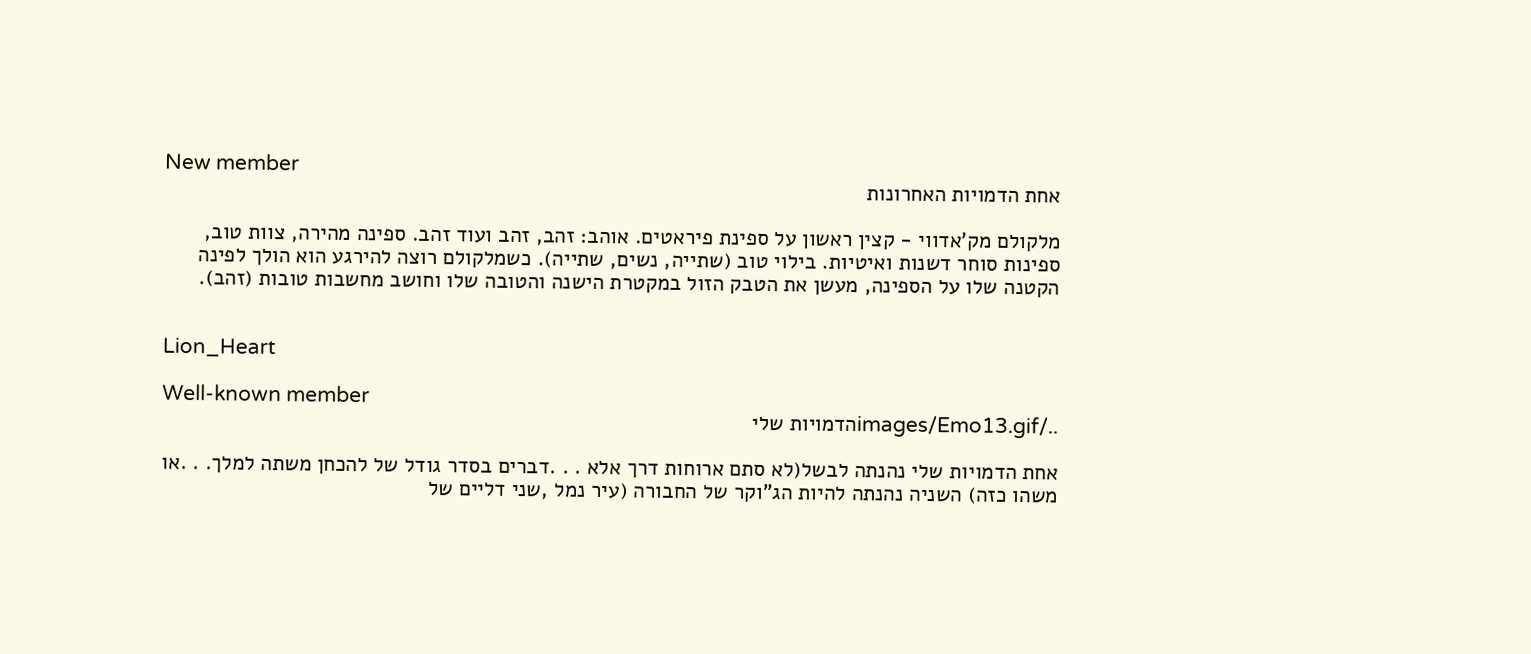New member
אחת הדמויות האחרונות

מלקולם מק'אדווי - קצין ראשון על ספינת פיראטים. אוהב: זהב, זהב ועוד זהב. ספינה מהירה, צוות טוב, ספינות סוחר דשנות ואיטיות. בילוי טוב (שתייה, נשים, שתייה). כשמלקולם רוצה להירגע הוא הולך לפינה הקטנה שלו על הספינה, מעשן את הטבק הזול במקטרת הישנה והטובה שלו וחושב מחשבות טובות (זהב).


Lion_Heart

Well-known member
../images/Emo13.gifהדמויות שלי

אחת הדמויות שלי נהנתה לבשל(לא סתם ארוחות דרך אלא . . .דברים בסדר גודל של להכחן משתה למלך. . .או משהו כזה) השניה נהנתה להיות הג"וקר של החבורה (עיר נמל ,שני דליים של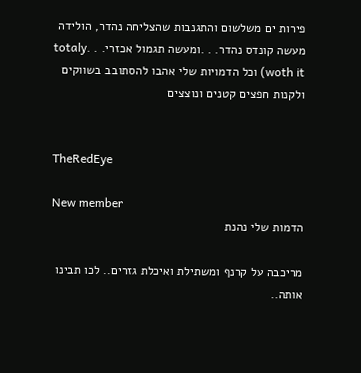פירות ים משלשום והתגנבות שהצליחה נהדר, הולידה מעשה קונדס נהדר. . .ומעשה תגמול אכזרי. . .totaly woth it) וכל הדמויות שלי אהבו להסתובב בשווקים ולקנות חפצים קטנים ונוצצים


TheRedEye

New member
הדמות שלי נהנת

מריכבה על קרנף ומשתילת ואיכלת גזרים.. לכו תבינו אותה..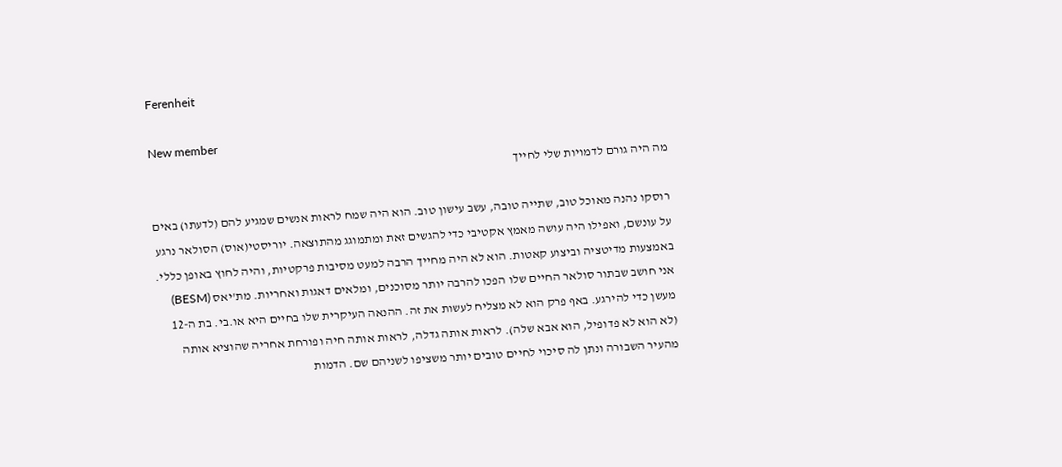Ferenheit

New member
מה היה גורם לדמויות שלי לחייך

רוסקו נהנה מאוכל טוב, שתייה טובה, עשב עישון טוב. הוא היה שמח לראות אנשים שמגיע להם (לדעתו) באים על עונשם, ואפילו היה עושה מאמץ אקטיבי כדי להגשים זאת ומתמוגג מהתוצאה. יוריסטי(אוס) הסולאר נרגע באמצעות מדיטציה וביצוע קאטות. הוא לא היה מחייך הרבה למעט מסיבות פרקטיות, והיה לחוץ באופן כללי. אני חושב שבתור סולאר החיים שלו הפכו להרבה יותר מסוכנים, ומלאים דאגות ואחריות. מת'יאס (BESM) מעשן כדי להירגע. באף פרק הוא לא מצליח לעשות את זה. ההנאה העיקרית שלו בחיים היא או.בי. בת ה-12 (לא הוא לא פדופיל, הוא אבא שלה). לראות אותה גדלה, לראות אותה חיה ופורחת אחריה שהוציא אותה מהעיר השבורה ונתן לה סיכוי לחיים טובים יותר משציפו לשניהם שם. הדמות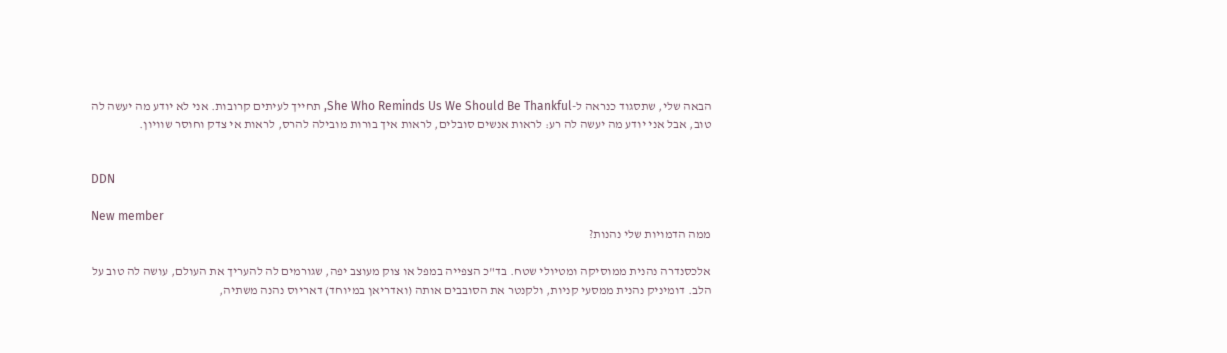הבאה שלי, שתסגוד כנראה ל-She Who Reminds Us We Should Be Thankful, תחייך לעיתים קרובות. אני לא יודע מה יעשה לה טוב, אבל אני יודע מה יעשה לה רע: לראות אנשים סובלים, לראות איך בורות מובילה להרס, לראות אי צדק וחוסר שוויון.


DDN

New member
ממה הדמויות שלי נהנות?

אלכסנדרה נהנית ממוסיקה ומטיולי שטח. בד"כ הצפייה במפל או צוק מעוצב יפה, שגורמים לה להעריך את העולם, עושה לה טוב על הלב. דומיניק נהנית ממסעי קניות, ולקנטר את הסובבים אותה (ואדריאן במיוחד) דאריוס נהנה משתיה,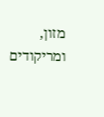מזון, ומריקודים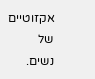אקזוטיים של נשים.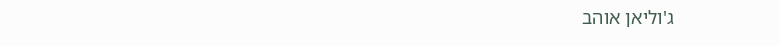ג'וליאן אוהב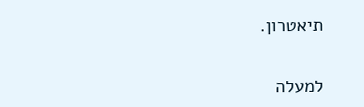תיאטרון.

למעלה